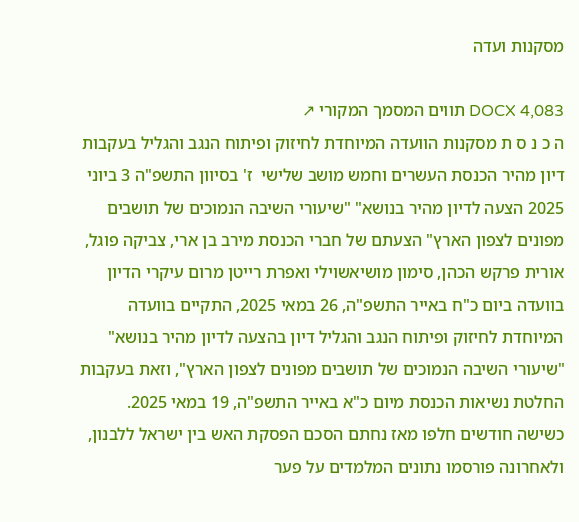מסקנות ועדה

DOCX 4,083 תווים המסמך המקורי ↗
ה כ נ ס ת מסקנות הוועדה המיוחדת לחיזוק ופיתוח הנגב והגליל בעקבות דיון מהיר הכנסת העשרים וחמש מושב שלישי  ז' בסיוון התשפ"ה 3 ביוני 2025 הצעה לדיון מהיר בנושא" "שיעורי השיבה הנמוכים של תושבים מפונים לצפון הארץ" הצעתם של חברי הכנסת מירב בן ארי, צביקה פוגל, אורית פרקש הכהן, סימון מושיאשוילי ואפרת רייטן מרום עיקרי הדיון בוועדה ביום כ"ח באייר התשפ"ה, 26 במאי 2025, התקיים בוועדה המיוחדת לחיזוק ופיתוח הנגב והגליל דיון בהצעה לדיון מהיר בנושא" "שיעורי השיבה הנמוכים של תושבים מפונים לצפון הארץ", וזאת בעקבות החלטת נשיאות הכנסת מיום כ"א באייר התשפ"ה, 19 במאי 2025. כשישה חודשים חלפו מאז נחתם הסכם הפסקת האש בין ישראל ללבנון, ולאחרונה פורסמו נתונים המלמדים על פער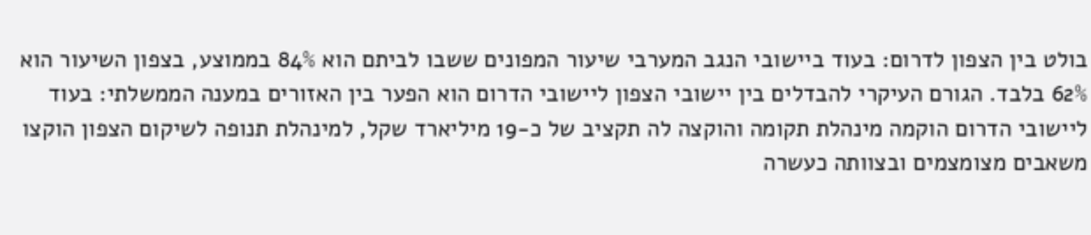בולט בין הצפון לדרום: בעוד ביישובי הנגב המערבי שיעור המפונים ששבו לביתם הוא 84% בממוצע, בצפון השיעור הוא 62% בלבד. הגורם העיקרי להבדלים בין יישובי הצפון ליישובי הדרום הוא הפער בין האזורים במענה הממשלתי: בעוד ליישובי הדרום הוקמה מינהלת תקומה והוקצה לה תקציב של כ-19 מיליארד שקל, למינהלת תנופה לשיקום הצפון הוקצו משאבים מצומצמים ובצוותה כעשרה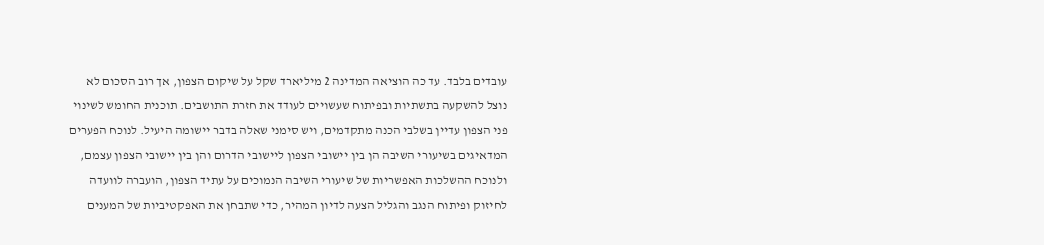עובדים בלבד. עד כה הוציאה המדינה 2 מיליארד שקל על שיקום הצפון, אך רוב הסכום לא נוצל להשקעה בתשתיות ובפיתוח שעשויים לעודד את חזרת התושבים. תוכנית החומש לשינוי פני הצפון עדיין בשלבי הכנה מתקדמים, ויש סימני שאלה בדבר יישומה היעיל. לנוכח הפערים המדאיגים בשיעורי השיבה הן בין יישובי הצפון ליישובי הדרום והן בין יישובי הצפון עצמם, ולנוכח ההשלכות האפשריות של שיעורי השיבה הנמוכים על עתיד הצפון, הועברה לוועדה לחיזוק ופיתוח הנגב והגליל הצעה לדיון המהיר, כדי שתבחן את האפקטיביות של המענים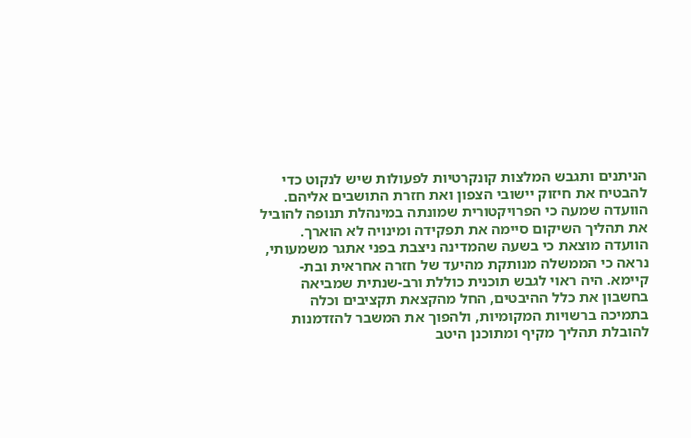הניתנים ותגבש המלצות קונקרטיות לפעולות שיש לנקוט כדי להבטיח את חיזוק יישובי הצפון ואת חזרת התושבים אליהם. הוועדה שמעה כי הפרויקטורית שמונתה במינהלת תנופה להוביל את תהליך השיקום סיימה את תפקידה ומינויה לא הוארך. הוועדה מוצאת כי בשעה שהמדינה ניצבת בפני אתגר משמעותי, נראה כי הממשלה מנותקת מהיעד של חזרה אחראית ובת-קיימא. היה ראוי לגבש תוכנית כוללת ורב-שנתית שמביאה בחשבון את כלל ההיבטים, החל מהקצאת תקציבים וכלה בתמיכה ברשויות המקומיות, ולהפוך את המשבר להזדמנות להובלת תהליך מקיף ומתוכנן היטב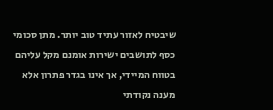שיבטיח לאזור עתיד טוב יותר. מתן סכומי כסף לתושבים ישירות אומנם מקל עליהם בטווח המיידי, אך אינו בגדר פתרון אלא מענה נקודתי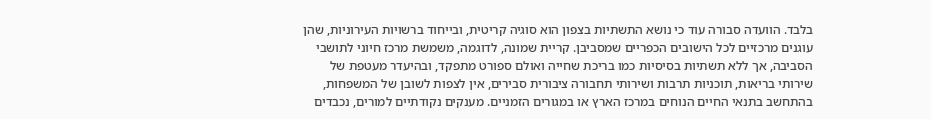בלבד. הוועדה סבורה עוד כי נושא התשתיות בצפון הוא סוגיה קריטית, ובייחוד ברשויות העירוניות, שהן עוגנים מרכזיים לכל הישובים הכפריים שמסביבן. קריית שמונה, לדוגמה, משמשת מרכז חיוני לתושבי הסביבה, אך ללא תשתיות בסיסיות כמו בריכת שחייה ואולם ספורט מתפקד, ובהיעדר מעטפת של שירותי בריאות, תוכניות תרבות ושירותי תחבורה ציבורית סבירים, אין לצפות לשובן של המשפחות, בהתחשב בתנאי החיים הנוחים במרכז הארץ או במגורים הזמניים. מענקים נקודתיים למורים, נכבדים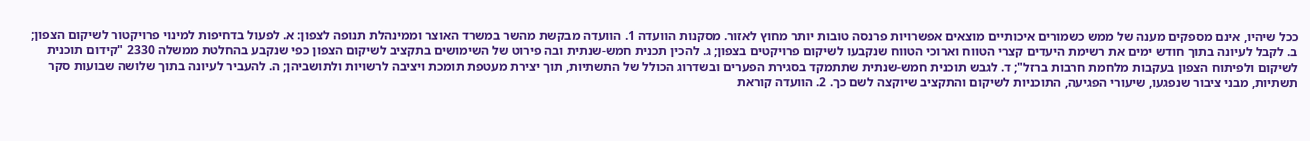ככל שיהיו, אינם מספקים מענה של ממש כשמורים איכותיים מוצאים אפשרויות פרנסה טובות יותר מחוץ לאזור. מסקנות הוועדה 1. הוועדה מבקשת מהשר במשרד האוצר וממינהלת תנופה לצפון: א. לפעול בדחיפות למינוי פרויקטור לשיקום הצפון; ב. לקבל לעיונה בתוך חודש ימים את רשימת היעדים קצרי הטווח וארוכי הטווח שנקבעו לשיקום פרויקטים בצפון; ג. להכין תכנית חמש-שנתית ובה פירוט של השימושים בתקציב לשיקום הצפון כפי שנקבע בהחלטת ממשלה 2330 "קידום תוכנית לשיקום ולפיתוח הצפון בעקבות מלחמת חרבות ברזל"; ד. לגבש תוכנית חמש-שנתית שתתמקד בסגירת הפערים ובשדרוג הכולל של התשתיות, תוך יצירת מעטפת תומכת ויציבה לרשויות ולתושביהן; ה. להעביר לעיונה בתוך שלושה שבועות סקר תשתיות, מבני ציבור שנפגעו, שיעורי הפגיעה, התוכניות לשיקום והתקציב שיוקצה לשם כך. 2. הוועדה קוראת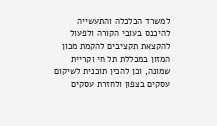למשרד הכלכלה והתעשייה להיכנס בעובי הקורה ולפעול להקצאת תקציבים להקמת מכון המזון במכללת תל חי וקריית שמונה, וכן להכין תוכנית לשיקום עסקים בצפון ולחזרת עסקים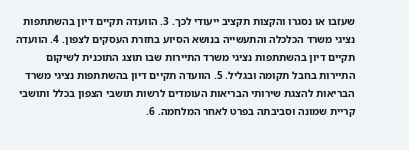שעזבו או נסגרו והקצות תקציב ייעודי לכך. 3. הוועדה תקיים דיון בהשתתפות נציגי משרד הכלכלה והתעשייה בנושא הסיוע בחזרת העסקים לצפון. 4. הוועדה תקיים דיון בהשתתפות נציגי משרד התיירות שבו תוצג התוכנית לשיקום התיירות בחבל תקומה ובגליל. 5. הוועדה תקיים דיון בהשתתפות נציגי משרד הבריאות להצגת שירותי הבריאות העומדים לרשות תושבי הצפון בכלל ותושבי קריית שמונה וסביבתה בפרט לאחר המלחמה. 6.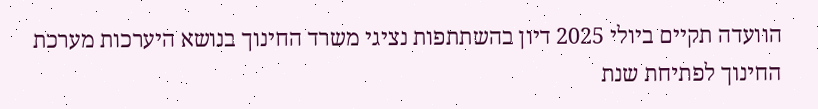הוועדה תקיים ביולי 2025 דיון בהשתתפות נציגי משרד החינוך בנושא היערכות מערכת החינוך לפתיחת שנת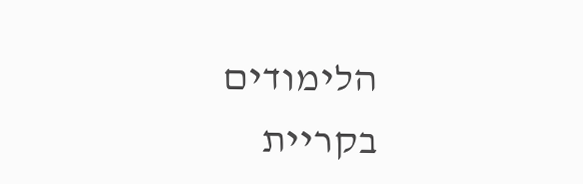הלימודים בקריית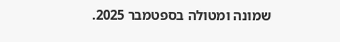שמונה ומטולה בספטמבר 2025.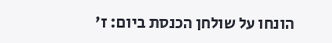הונחו על שולחן הכנסת ביום: ז'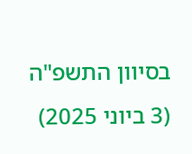בסיוון התשפ"ה (3 ביוני 2025)